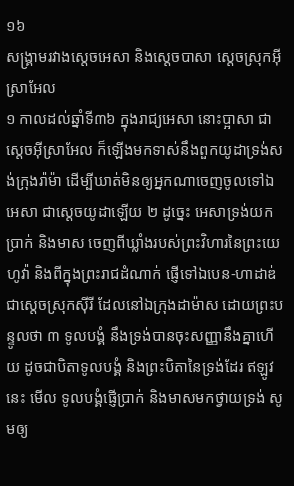១៦
សង្គ្រាមរវាងស្តេចអេសា និងស្តេចបាសា ស្តេចស្រុកអ៊ីស្រាអែល
១ កាលដល់ឆ្នាំទី៣៦ ក្នុងរាជ្យអេសា នោះប្អាសា ជាស្តេចអ៊ីស្រាអែល ក៏ឡើងមកទាស់នឹងពួកយូដាទ្រង់សង់ក្រុងរ៉ាម៉ា ដើម្បីឃាត់មិនឲ្យអ្នកណាចេញចូលទៅឯអេសា ជាស្តេចយូដាឡើយ ២ ដូច្នេះ អេសាទ្រង់យកប្រាក់ និងមាស ចេញពីឃ្លាំងរបស់ព្រះវិហារនៃព្រះយេហូវ៉ា និងពីក្នុងព្រះរាជដំណាក់ ផ្ញើទៅឯបេន-ហាដាឌ់ ជាស្តេចស្រុកស៊ីរី ដែលនៅឯក្រុងដាម៉ាស ដោយព្រះបន្ទូលថា ៣ ទូលបង្គំ នឹងទ្រង់បានចុះសញ្ញានឹងគ្នាហើយ ដូចជាបិតាទូលបង្គំ និងព្រះបិតានៃទ្រង់ដែរ ឥឡូវនេះ មើល ទូលបង្គំផ្ញើប្រាក់ និងមាសមកថ្វាយទ្រង់ សូមឲ្យ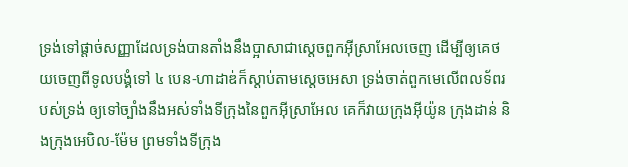ទ្រង់ទៅផ្តាច់សញ្ញាដែលទ្រង់បានតាំងនឹងប្អាសាជាស្តេចពួកអ៊ីស្រាអែលចេញ ដើម្បីឲ្យគេថយចេញពីទូលបង្គំទៅ ៤ បេន-ហាដាឌ់ក៏ស្តាប់តាមស្តេចអេសា ទ្រង់ចាត់ពួកមេលើពលទ័ពរបស់ទ្រង់ ឲ្យទៅច្បាំងនឹងអស់ទាំងទីក្រុងនៃពួកអ៊ីស្រាអែល គេក៏វាយក្រុងអ៊ីយ៉ូន ក្រុងដាន់ និងក្រុងអេបិល-ម៉ែម ព្រមទាំងទីក្រុង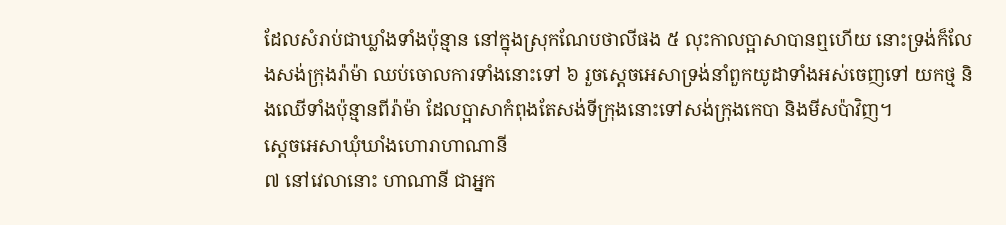ដែលសំរាប់ជាឃ្លាំងទាំងប៉ុន្មាន នៅក្នុងស្រុកណែបថាលីផង ៥ លុះកាលប្អាសាបានឮហើយ នោះទ្រង់ក៏លែងសង់ក្រុងរ៉ាម៉ា ឈប់ចោលការទាំងនោះទៅ ៦ រួចស្តេចអេសាទ្រង់នាំពួកយូដាទាំងអស់ចេញទៅ យកថ្ម និងឈើទាំងប៉ុន្មានពីរ៉ាម៉ា ដែលប្អាសាកំពុងតែសង់ទីក្រុងនោះទៅសង់ក្រុងកេបា និងមីសប៉ាវិញ។
ស្តេចអេសាឃុំឃាំងហោរាហាណានី
៧ នៅវេលានោះ ហាណានី ជាអ្នក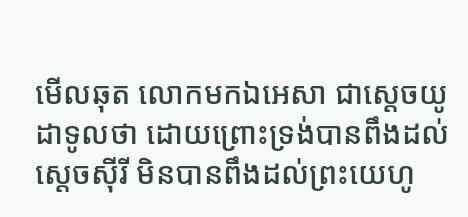មើលឆុត លោកមកឯអេសា ជាស្តេចយូដាទូលថា ដោយព្រោះទ្រង់បានពឹងដល់ស្តេចស៊ីរី មិនបានពឹងដល់ព្រះយេហូ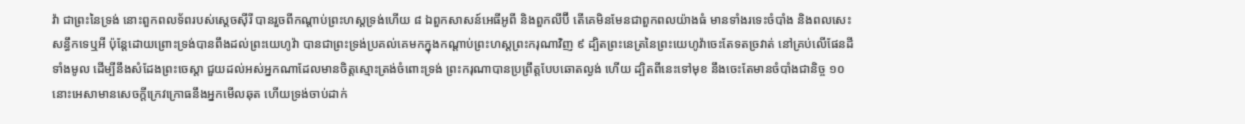វ៉ា ជាព្រះនៃទ្រង់ នោះពួកពលទ័ពរបស់ស្តេចស៊ីរី បានរួចពីកណ្តាប់ព្រះហស្តទ្រង់ហើយ ៨ ឯពួកសាសន៍អេធីអូពី និងពួកលីប៊ី តើគេមិនមែនជាពួកពលយ៉ាងធំ មានទាំងរទេះចំបាំង និងពលសេះសន្ធឹកទេឬអី ប៉ុន្តែដោយព្រោះទ្រង់បានពឹងដល់ព្រះយេហូវ៉ា បានជាព្រះទ្រង់ប្រគល់គេមកក្នុងកណ្តាប់ព្រះហស្តព្រះករុណាវិញ ៩ ដ្បិតព្រះនេត្រនៃព្រះយេហូវ៉ាចេះតែទតច្រវាត់ នៅគ្រប់លើផែនដីទាំងមូល ដើម្បីនឹងសំដែងព្រះចេស្តា ជួយដល់អស់អ្នកណាដែលមានចិត្តស្មោះត្រង់ចំពោះទ្រង់ ព្រះករុណាបានប្រព្រឹត្តបែបឆោតល្ងង់ ហើយ ដ្បិតពីនេះទៅមុខ នឹងចេះតែមានចំបាំងជានិច្ច ១០ នោះអេសាមានសេចក្តីក្រេវក្រោធនឹងអ្នកមើលឆុត ហើយទ្រង់ចាប់ដាក់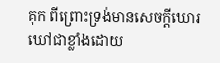គុក ពីព្រោះទ្រង់មានសេចក្តីឃោរឃៅជាខ្លាំងដោយ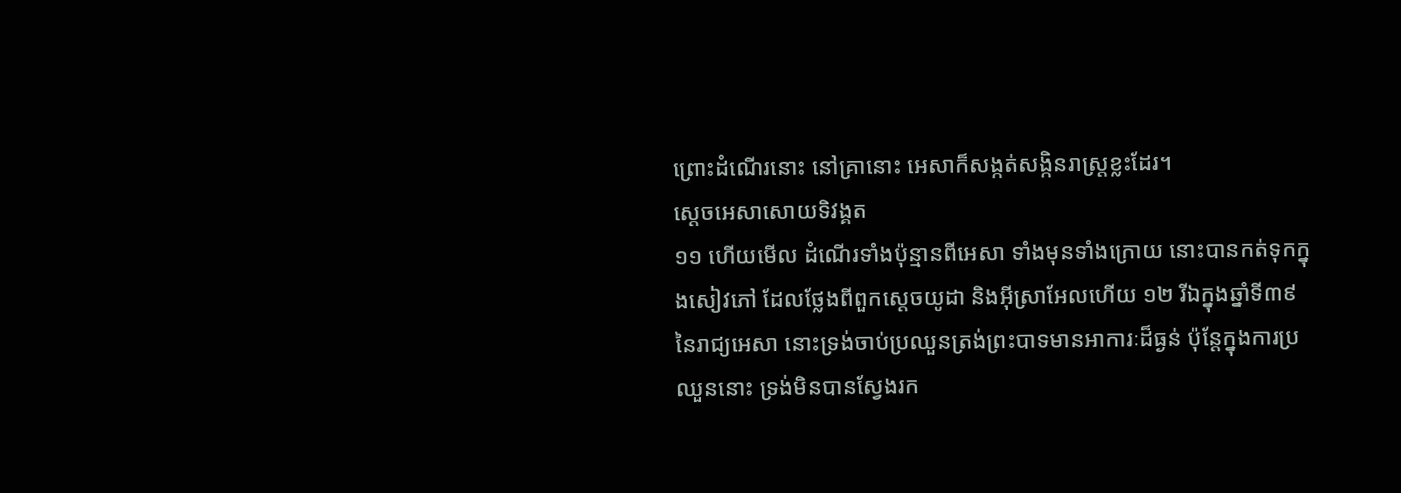ព្រោះដំណើរនោះ នៅគ្រានោះ អេសាក៏សង្កត់សង្កិនរាស្ត្រខ្លះដែរ។
ស្តេចអេសាសោយទិវង្គត
១១ ហើយមើល ដំណើរទាំងប៉ុន្មានពីអេសា ទាំងមុនទាំងក្រោយ នោះបានកត់ទុកក្នុងសៀវភៅ ដែលថ្លែងពីពួកស្តេចយូដា និងអ៊ីស្រាអែលហើយ ១២ រីឯក្នុងឆ្នាំទី៣៩នៃរាជ្យអេសា នោះទ្រង់ចាប់ប្រឈួនត្រង់ព្រះបាទមានអាការៈដ៏ធ្ងន់ ប៉ុន្តែក្នុងការប្រឈួននោះ ទ្រង់មិនបានស្វែងរក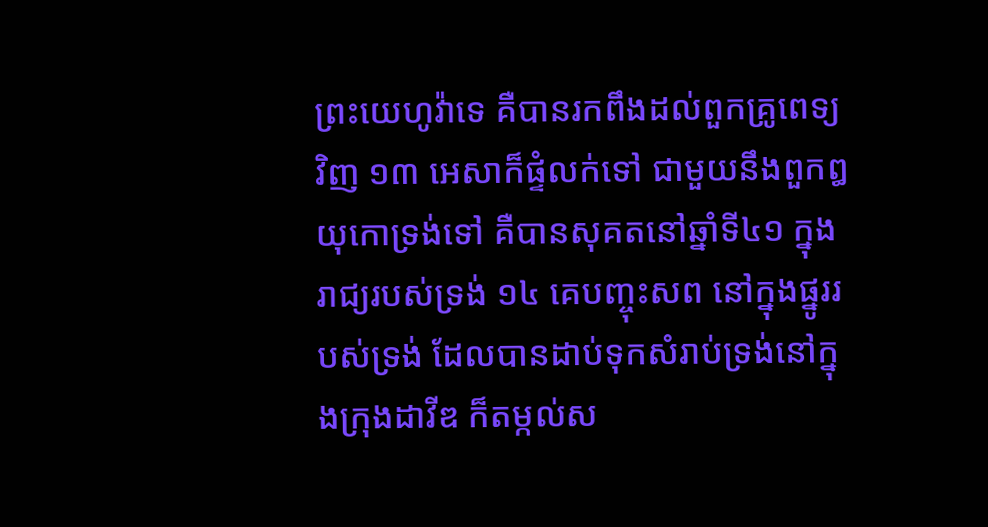ព្រះយេហូវ៉ាទេ គឺបានរកពឹងដល់ពួកគ្រូពេទ្យវិញ ១៣ អេសាក៏ផ្ទំលក់ទៅ ជាមួយនឹងពួកឰយុកោទ្រង់ទៅ គឺបានសុគតនៅឆ្នាំទី៤១ ក្នុងរាជ្យរបស់ទ្រង់ ១៤ គេបញ្ចុះសព នៅក្នុងផ្នូររបស់ទ្រង់ ដែលបានដាប់ទុកសំរាប់ទ្រង់នៅក្នុងក្រុងដាវីឌ ក៏តម្កល់ស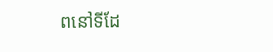ពនៅទីដែ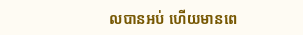លបានអប់ ហើយមានពេ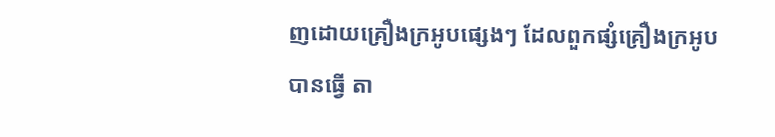ញដោយគ្រឿងក្រអូបផ្សេងៗ ដែលពួកផ្សំគ្រឿងក្រអូបបានធ្វើ តា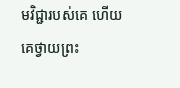មវិជ្ជារបស់គេ ហើយគេថ្វាយព្រះ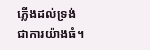ភ្លើងដល់ទ្រង់ ជាការយ៉ាងធំ។